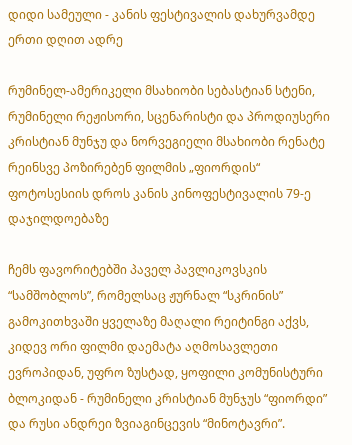დიდი სამეული - კანის ფესტივალის დახურვამდე ერთი დღით ადრე

რუმინელ-ამერიკელი მსახიობი სებასტიან სტენი, რუმინელი რეჟისორი, სცენარისტი და პროდიუსერი კრისტიან მუნჯუ და ნორვეგიელი მსახიობი რენატე რეინსვე პოზირებენ ფილმის „ფიორდის“ ფოტოსესიის დროს კანის კინოფესტივალის 79-ე დაჯილდოებაზე

ჩემს ფავორიტებში პაველ პავლიკოვსკის “სამშობლოს”, რომელსაც ჟურნალ “სკრინის” გამოკითხვაში ყველაზე მაღალი რეიტინგი აქვს, კიდევ ორი ფილმი დაემატა აღმოსავლეთი ევროპიდან, უფრო ზუსტად, ყოფილი კომუნისტური ბლოკიდან - რუმინელი კრისტიან მუნჯუს “ფიორდი” და რუსი ანდრეი ზვიაგინცევის “მინოტავრი”.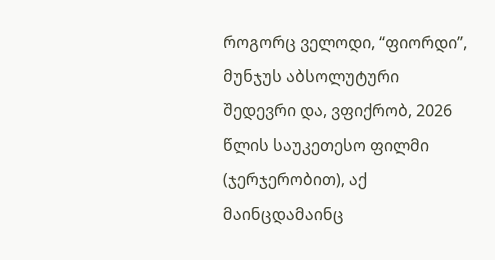როგორც ველოდი, “ფიორდი”, მუნჯუს აბსოლუტური შედევრი და, ვფიქრობ, 2026 წლის საუკეთესო ფილმი (ჯერჯერობით), აქ მაინცდამაინც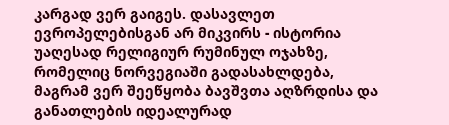კარგად ვერ გაიგეს. დასავლეთ ევროპელებისგან არ მიკვირს - ისტორია უაღესად რელიგიურ რუმინულ ოჯახზე, რომელიც ნორვეგიაში გადასახლდება, მაგრამ ვერ შეეწყობა ბავშვთა აღზრდისა და განათლების იდეალურად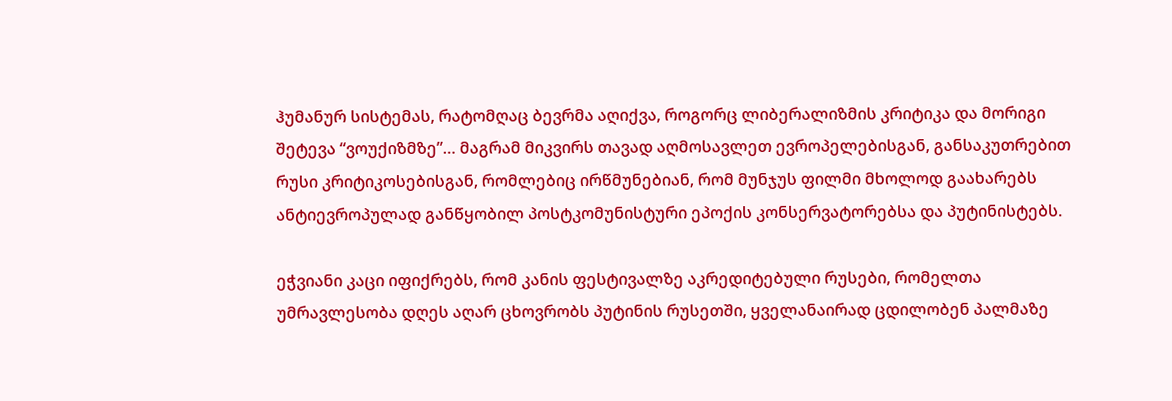ჰუმანურ სისტემას, რატომღაც ბევრმა აღიქვა, როგორც ლიბერალიზმის კრიტიკა და მორიგი შეტევა “ვოუქიზმზე”… მაგრამ მიკვირს თავად აღმოსავლეთ ევროპელებისგან, განსაკუთრებით რუსი კრიტიკოსებისგან, რომლებიც ირწმუნებიან, რომ მუნჯუს ფილმი მხოლოდ გაახარებს ანტიევროპულად განწყობილ პოსტკომუნისტური ეპოქის კონსერვატორებსა და პუტინისტებს.

ეჭვიანი კაცი იფიქრებს, რომ კანის ფესტივალზე აკრედიტებული რუსები, რომელთა უმრავლესობა დღეს აღარ ცხოვრობს პუტინის რუსეთში, ყველანაირად ცდილობენ პალმაზე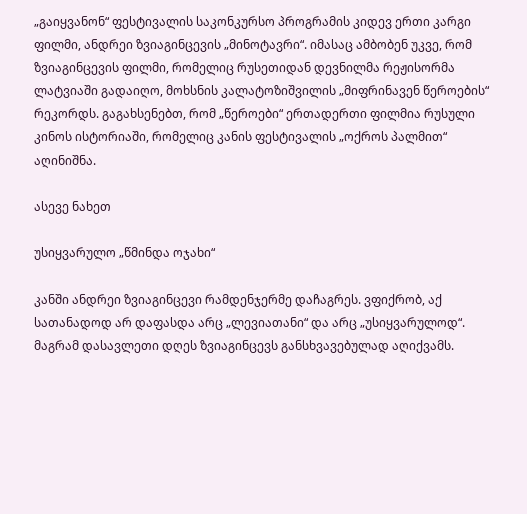„გაიყვანონ“ ფესტივალის საკონკურსო პროგრამის კიდევ ერთი კარგი ფილმი, ანდრეი ზვიაგინცევის „მინოტავრი“. იმასაც ამბობენ უკვე, რომ ზვიაგინცევის ფილმი, რომელიც რუსეთიდან დევნილმა რეჟისორმა ლატვიაში გადაიღო, მოხსნის კალატოზიშვილის „მიფრინავენ წეროების“ რეკორდს. გაგახსენებთ, რომ „წეროები“ ერთადერთი ფილმია რუსული კინოს ისტორიაში, რომელიც კანის ფესტივალის „ოქროს პალმით“ აღინიშნა.

ასევე ნახეთ

უსიყვარულო „წმინდა ოჯახი“

კანში ანდრეი ზვიაგინცევი რამდენჯერმე დაჩაგრეს. ვფიქრობ, აქ სათანადოდ არ დაფასდა არც „ლევიათანი“ და არც „უსიყვარულოდ“. მაგრამ დასავლეთი დღეს ზვიაგინცევს განსხვავებულად აღიქვამს.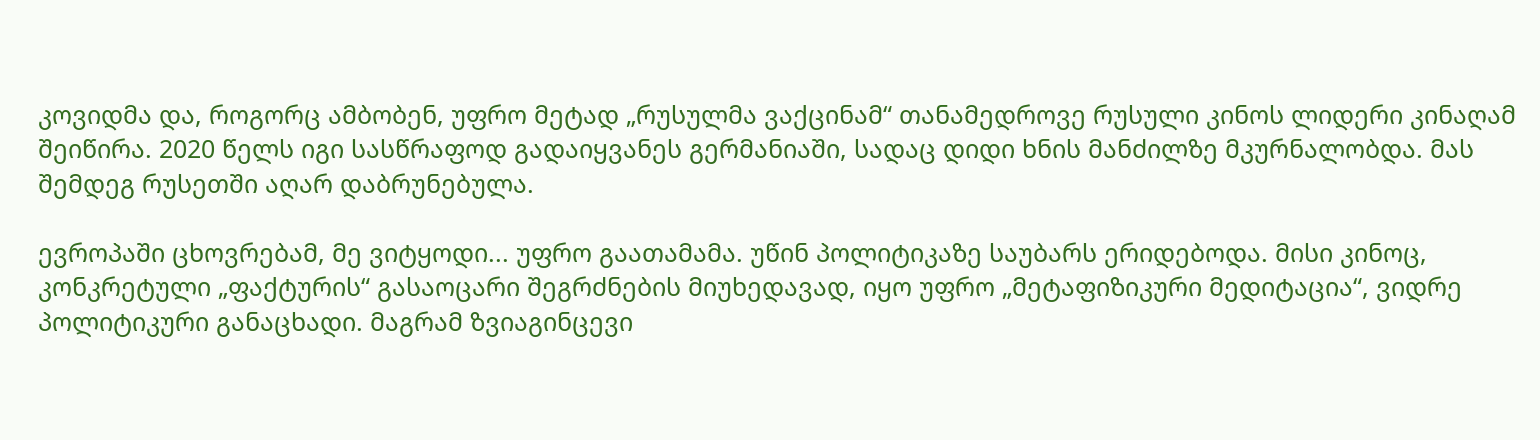კოვიდმა და, როგორც ამბობენ, უფრო მეტად „რუსულმა ვაქცინამ“ თანამედროვე რუსული კინოს ლიდერი კინაღამ შეიწირა. 2020 წელს იგი სასწრაფოდ გადაიყვანეს გერმანიაში, სადაც დიდი ხნის მანძილზე მკურნალობდა. მას შემდეგ რუსეთში აღარ დაბრუნებულა.

ევროპაში ცხოვრებამ, მე ვიტყოდი... უფრო გაათამამა. უწინ პოლიტიკაზე საუბარს ერიდებოდა. მისი კინოც, კონკრეტული „ფაქტურის“ გასაოცარი შეგრძნების მიუხედავად, იყო უფრო „მეტაფიზიკური მედიტაცია“, ვიდრე პოლიტიკური განაცხადი. მაგრამ ზვიაგინცევი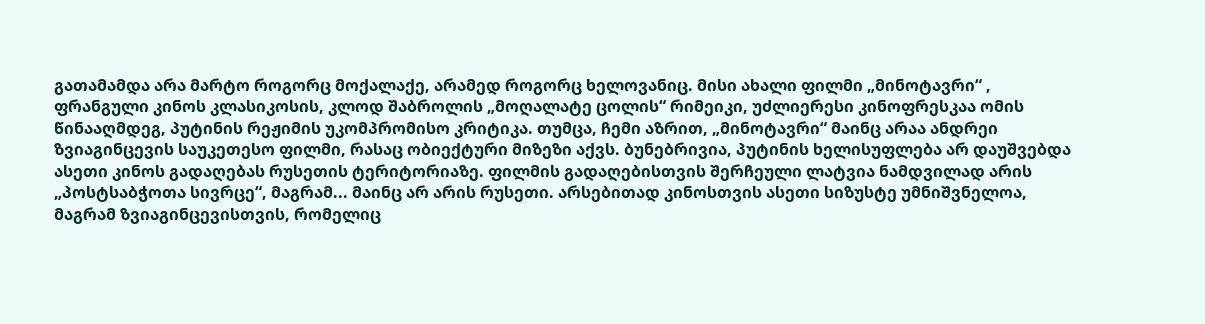გათამამდა არა მარტო როგორც მოქალაქე, არამედ როგორც ხელოვანიც. მისი ახალი ფილმი „მინოტავრი“ , ფრანგული კინოს კლასიკოსის, კლოდ შაბროლის „მოღალატე ცოლის“ რიმეიკი, უძლიერესი კინოფრესკაა ომის წინააღმდეგ, პუტინის რეჟიმის უკომპრომისო კრიტიკა. თუმცა, ჩემი აზრით, „მინოტავრი“ მაინც არაა ანდრეი ზვიაგინცევის საუკეთესო ფილმი, რასაც ობიექტური მიზეზი აქვს. ბუნებრივია, პუტინის ხელისუფლება არ დაუშვებდა ასეთი კინოს გადაღებას რუსეთის ტერიტორიაზე. ფილმის გადაღებისთვის შერჩეული ლატვია ნამდვილად არის „პოსტსაბჭოთა სივრცე“, მაგრამ... მაინც არ არის რუსეთი. არსებითად კინოსთვის ასეთი სიზუსტე უმნიშვნელოა, მაგრამ ზვიაგინცევისთვის, რომელიც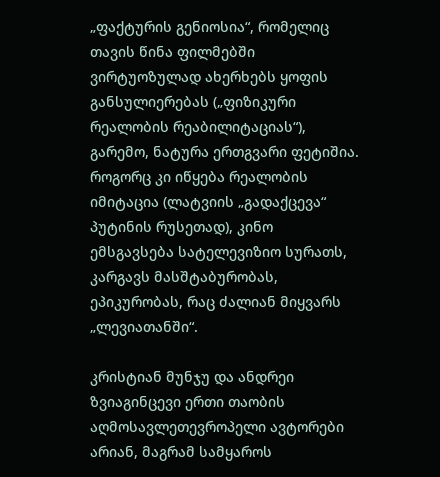„ფაქტურის გენიოსია“, რომელიც თავის წინა ფილმებში ვირტუოზულად ახერხებს ყოფის განსულიერებას („ფიზიკური რეალობის რეაბილიტაციას“), გარემო, ნატურა ერთგვარი ფეტიშია. როგორც კი იწყება რეალობის იმიტაცია (ლატვიის „გადაქცევა“ პუტინის რუსეთად), კინო ემსგავსება სატელევიზიო სურათს, კარგავს მასშტაბურობას, ეპიკურობას, რაც ძალიან მიყვარს „ლევიათანში“.

კრისტიან მუნჯუ და ანდრეი ზვიაგინცევი ერთი თაობის აღმოსავლეთევროპელი ავტორები არიან, მაგრამ სამყაროს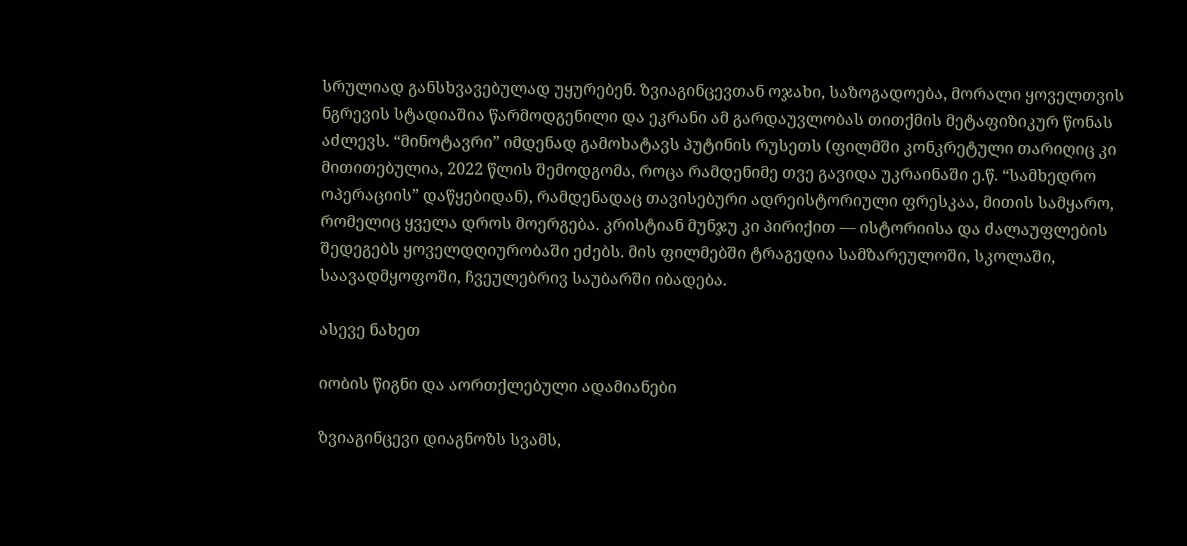სრულიად განსხვავებულად უყურებენ. ზვიაგინცევთან ოჯახი, საზოგადოება, მორალი ყოველთვის ნგრევის სტადიაშია წარმოდგენილი და ეკრანი ამ გარდაუვლობას თითქმის მეტაფიზიკურ წონას აძლევს. “მინოტავრი” იმდენად გამოხატავს პუტინის რუსეთს (ფილმში კონკრეტული თარიღიც კი მითითებულია, 2022 წლის შემოდგომა, როცა რამდენიმე თვე გავიდა უკრაინაში ე.წ. “სამხედრო ოპერაციის” დაწყებიდან), რამდენადაც თავისებური ადრეისტორიული ფრესკაა, მითის სამყარო, რომელიც ყველა დროს მოერგება. კრისტიან მუნჯუ კი პირიქით — ისტორიისა და ძალაუფლების შედეგებს ყოველდღიურობაში ეძებს. მის ფილმებში ტრაგედია სამზარეულოში, სკოლაში, საავადმყოფოში, ჩვეულებრივ საუბარში იბადება.

ასევე ნახეთ

იობის წიგნი და აორთქლებული ადამიანები

ზვიაგინცევი დიაგნოზს სვამს,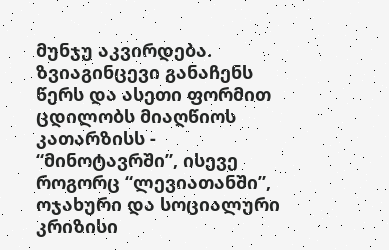მუნჯუ აკვირდება. ზვიაგინცევი განაჩენს წერს და ასეთი ფორმით ცდილობს მიაღწიოს კათარზისს - “მინოტავრში”, ისევე როგორც “ლევიათანში”, ოჯახური და სოციალური კრიზისი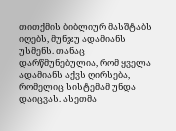თითქმის ბიბლიურ მასშტაბს იღებს, მუნჯუ ადამიანს უსმენს. თანაც დარწმუნებულია, რომ ყველა ადამიანს აქვს ღირსება, რომელიც სისტემამ უნდა დაიცვას. ასეთმა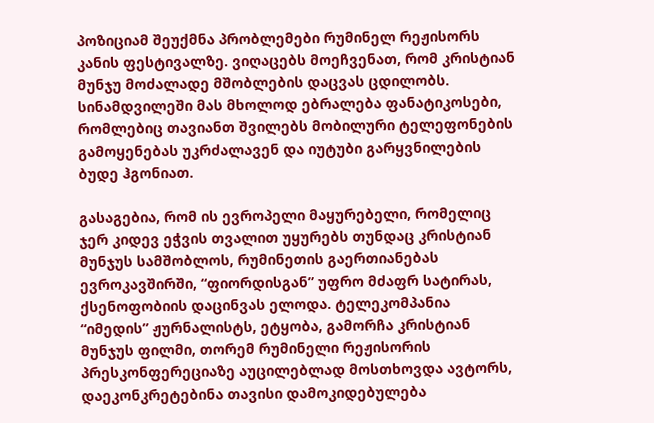პოზიციამ შეუქმნა პრობლემები რუმინელ რეჟისორს კანის ფესტივალზე. ვიღაცებს მოეჩვენათ, რომ კრისტიან მუნჯუ მოძალადე მშობლების დაცვას ცდილობს. სინამდვილეში მას მხოლოდ ებრალება ფანატიკოსები, რომლებიც თავიანთ შვილებს მობილური ტელეფონების გამოყენებას უკრძალავენ და იუტუბი გარყვნილების ბუდე ჰგონიათ.

გასაგებია, რომ ის ევროპელი მაყურებელი, რომელიც ჯერ კიდევ ეჭვის თვალით უყურებს თუნდაც კრისტიან მუნჯუს სამშობლოს, რუმინეთის გაერთიანებას ევროკავშირში, “ფიორდისგან” უფრო მძაფრ სატირას, ქსენოფობიის დაცინვას ელოდა. ტელეკომპანია “იმედის” ჟურნალისტს, ეტყობა, გამორჩა კრისტიან მუნჯუს ფილმი, თორემ რუმინელი რეჟისორის პრესკონფერეციაზე აუცილებლად მოსთხოვდა ავტორს, დაეკონკრეტებინა თავისი დამოკიდებულება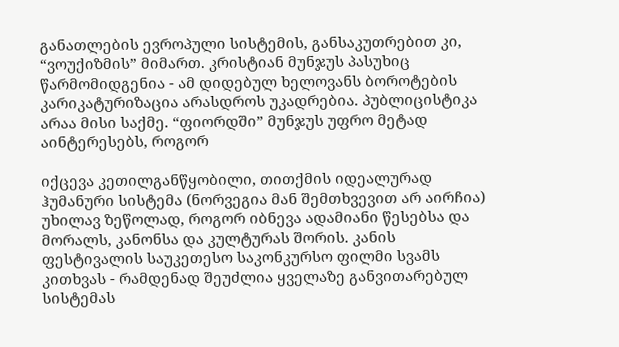განათლების ევროპული სისტემის, განსაკუთრებით კი, “ვოუქიზმის” მიმართ. კრისტიან მუნჯუს პასუხიც წარმომიდგენია - ამ დიდებულ ხელოვანს ბოროტების კარიკატურიზაცია არასდროს უკადრებია. პუბლიცისტიკა არაა მისი საქმე. “ფიორდში” მუნჯუს უფრო მეტად აინტერესებს, როგორ

იქცევა კეთილგანწყობილი, თითქმის იდეალურად ჰუმანური სისტემა (ნორვეგია მან შემთხვევით არ აირჩია) უხილავ ზეწოლად, როგორ იბნევა ადამიანი წესებსა და მორალს, კანონსა და კულტურას შორის. კანის ფესტივალის საუკეთესო საკონკურსო ფილმი სვამს კითხვას - რამდენად შეუძლია ყველაზე განვითარებულ სისტემას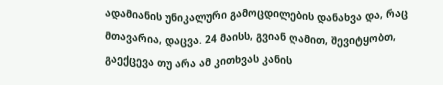ადამიანის უნიკალური გამოცდილების დანახვა და, რაც მთავარია, დაცვა. 24 მაისს, გვიან ღამით, შევიტყობთ, გაექცევა თუ არა ამ კითხვას კანის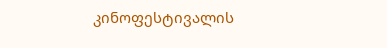კინოფესტივალის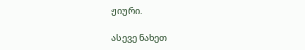ჟიური.

ასევე ნახეთ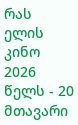რას ელის კინო 2026 წელს - 20 მთავარი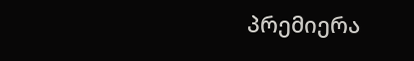პრემიერა